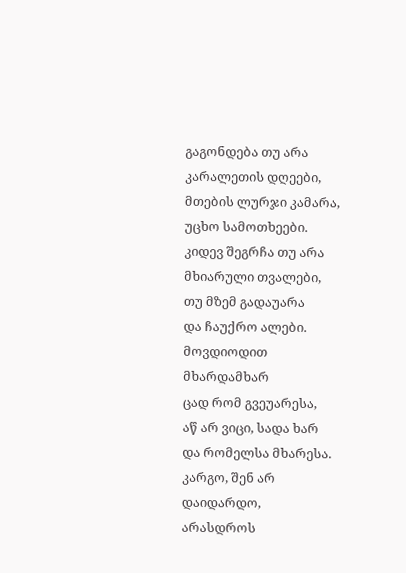გაგონდება თუ არა
კარალეთის დღეები,
მთების ლურჯი კამარა,
უცხო სამოთხეები.
კიდევ შეგრჩა თუ არა
მხიარული თვალები,
თუ მზემ გადაუარა
და ჩაუქრო ალები.
მოვდიოდით მხარდამხარ
ცად რომ გვეუარესა,
აწ არ ვიცი, სადა ხარ
და რომელსა მხარესა.
კარგო, შენ არ დაიდარდო,
არასდროს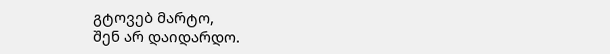გტოვებ მარტო,
შენ არ დაიდარდო.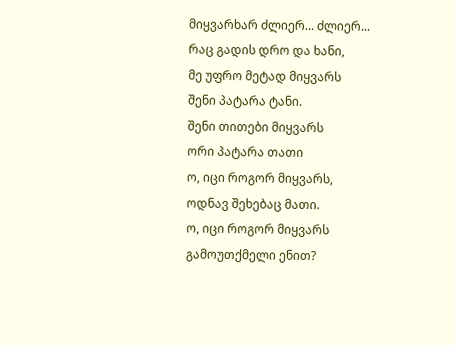მიყვარხარ ძლიერ... ძლიერ...
რაც გადის დრო და ხანი,
მე უფრო მეტად მიყვარს
შენი პატარა ტანი.
შენი თითები მიყვარს
ორი პატარა თათი
ო, იცი როგორ მიყვარს,
ოდნავ შეხებაც მათი.
ო, იცი როგორ მიყვარს
გამოუთქმელი ენით?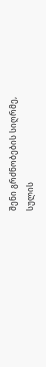შენი გრძნობების სიღრმე,
სულის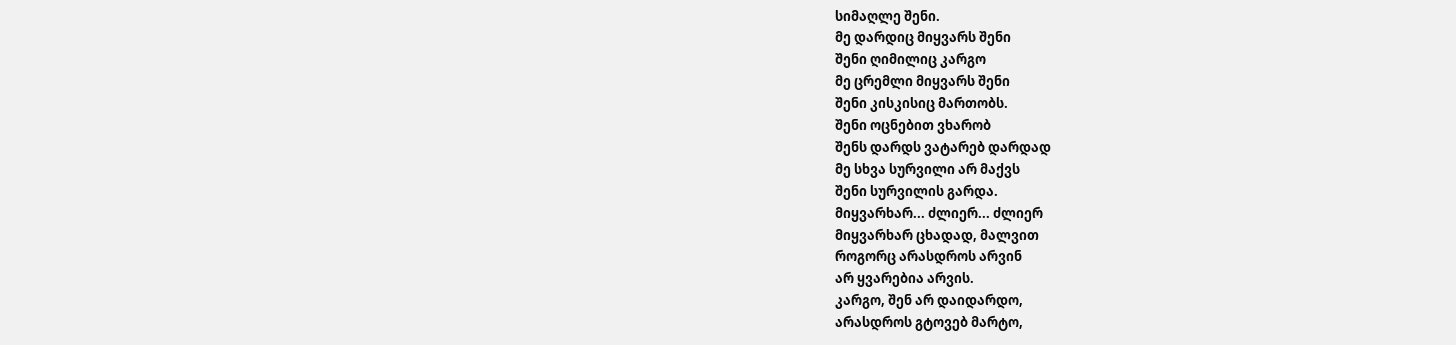სიმაღლე შენი.
მე დარდიც მიყვარს შენი
შენი ღიმილიც კარგო
მე ცრემლი მიყვარს შენი
შენი კისკისიც მართობს.
შენი ოცნებით ვხარობ
შენს დარდს ვატარებ დარდად
მე სხვა სურვილი არ მაქვს
შენი სურვილის გარდა.
მიყვარხარ... ძლიერ... ძლიერ
მიყვარხარ ცხადად, მალვით
როგორც არასდროს არვინ
არ ყვარებია არვის.
კარგო, შენ არ დაიდარდო,
არასდროს გტოვებ მარტო,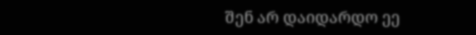შენ არ დაიდარდო ეე